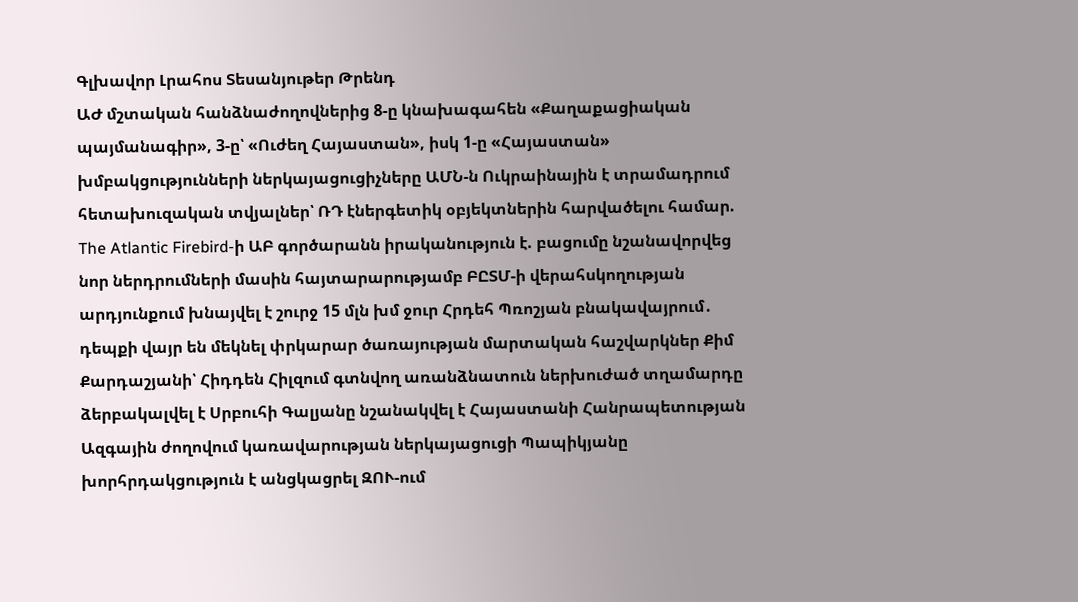Գլխավոր Լրահոս Տեսանյութեր Թրենդ
ԱԺ մշտական հանձնաժողովներից 8-ը կնախագահեն «Քաղաքացիական պայմանագիր», 3-ը՝ «Ուժեղ Հայաստան», իսկ 1-ը «Հայաստան» խմբակցությունների ներկայացուցիչները ԱՄՆ-ն Ուկրաինային է տրամադրում հետախուզական տվյալներ՝ ՌԴ էներգետիկ օբյեկտներին հարվածելու համար. The Atlantic Firebird-ի ԱԲ գործարանն իրականություն է. բացումը նշանավորվեց նոր ներդրումների մասին հայտարարությամբ ԲԸՏՄ-ի վերահսկողության արդյունքում խնայվել է շուրջ 15 մլն խմ ջուր Հրդեհ Պռոշյան բնակավայրում․ դեպքի վայր են մեկնել փրկարար ծառայության մարտական հաշվարկներ Քիմ Քարդաշյանի՝ Հիդդեն Հիլզում գտնվող առանձնատուն ներխուժած տղամարդը ձերբակալվել է Սրբուհի Գալյանը նշանակվել է Հայաստանի Հանրապետության Ազգային ժողովում կառավարության ներկայացուցի Պապիկյանը խորհրդակցություն է անցկացրել ԶՈՒ-ում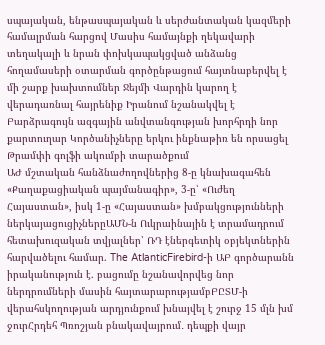սպայական, ենթասպայական և սերժանտական կազմերի համալրման հարցով Մասիս համայնքի ղեկավարի տեղակալի և նրան փոխկապակցված անձանց հողամասերի օտարման գործընթացում հայտնաբերվել է մի շարք խախտումներ Ջեյմի Վարդին կարող է վերադառնալ հայրենիք Իրանում նշանակվել է Բարձրագույն ազգային անվտանգության խորհրդի նոր քարտուղար Կործանիչները երկու ինքնաթիռ են որսացել Թրամփի գոլֆի ակումբի տարածքում
ԱԺ մշտական հանձնաժողովներից 8-ը կնախագահեն «Քաղաքացիական պայմանագիր», 3-ը՝ «Ուժեղ Հայաստան», իսկ 1-ը «Հայաստան» խմբակցությունների ներկայացուցիչներըԱՄՆ-ն Ուկրաինային է տրամադրում հետախուզական տվյալներ՝ ՌԴ էներգետիկ օբյեկտներին հարվածելու համար. The AtlanticFirebird-ի ԱԲ գործարանն իրականություն է. բացումը նշանավորվեց նոր ներդրումների մասին հայտարարությամբԲԸՏՄ-ի վերահսկողության արդյունքում խնայվել է շուրջ 15 մլն խմ ջուրՀրդեհ Պռոշյան բնակավայրում․ դեպքի վայր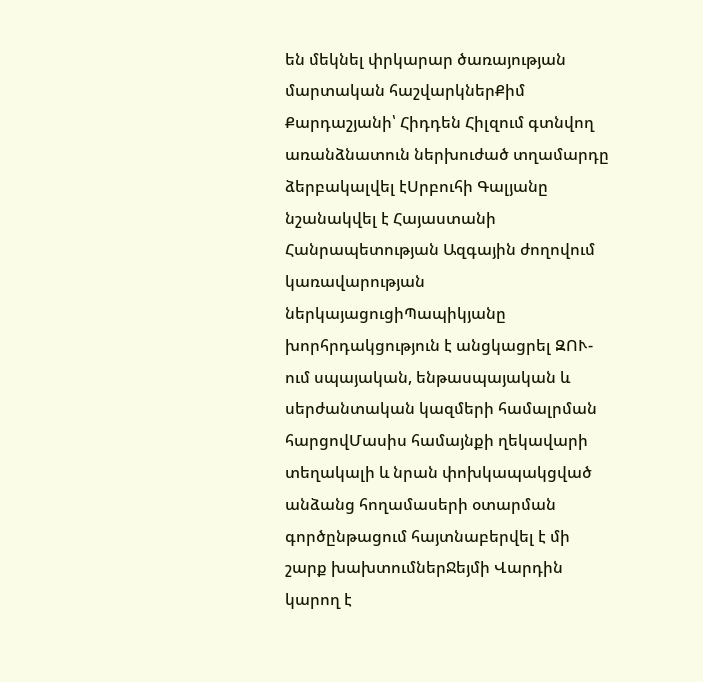են մեկնել փրկարար ծառայության մարտական հաշվարկներՔիմ Քարդաշյանի՝ Հիդդեն Հիլզում գտնվող առանձնատուն ներխուժած տղամարդը ձերբակալվել էՍրբուհի Գալյանը նշանակվել է Հայաստանի Հանրապետության Ազգային ժողովում կառավարության ներկայացուցիՊապիկյանը խորհրդակցություն է անցկացրել ԶՈՒ-ում սպայական, ենթասպայական և սերժանտական կազմերի համալրման հարցովՄասիս համայնքի ղեկավարի տեղակալի և նրան փոխկապակցված անձանց հողամասերի օտարման գործընթացում հայտնաբերվել է մի շարք խախտումներՋեյմի Վարդին կարող է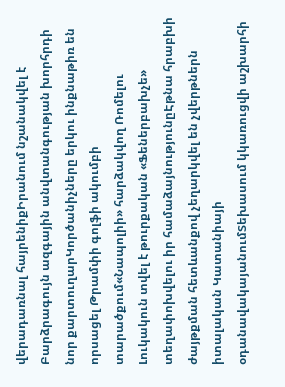վերադառնալ հայրենիքԻրանում նշանակվել է Բարձրագույն ազգային անվտանգության խորհրդի նոր քարտուղարԿործանիչները երկու ինքնաթիռ են որսացել Թրամփի գոլֆի ակումբի տարածքում«Նապոլիի» հարձակվող Ռոմելու Լուկակուն տվել է թուրքական «Ֆեներբախչե» տեղափոխվելու իր համաձայնությունըԷթնա հրաբխի ժայթքման հետևանքով չեղարկվել են չվերթներն իտալական Կատանիայի օդանավակայանումՏեխասում կկառուցվի աշխարհի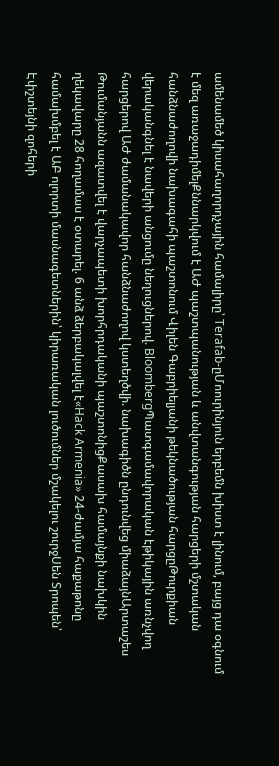ամենամեծ կիսահաղորդչային համալիրը՝ Terafab-ըՄոուրինյուն երբեմն խիստ է լինում, բայց դա օգնում է մեզ առաջադիմելՔննարկվում է ԱԺ պաշտպանության և անվտանգության հարցերի մշտական հանձնաժողովի նախագահի պաշտոնում Վիլեն Գաբրիելյանի թեկնածության հարցըԹուրքիան վերականգնել է նավերի անցումը նեղուցներով. BloombergՊատգամավորական էթիկային առնչվող հարցերով ԱԺ ժամանակավոր հանձնաժողով կստեղծվի. նախագիծն ընդունվեց միաձայնԱրտաշես Թումանյանն ազատվել է վարչապետի խորհրդականի պաշտոնիցՔասախ համայնքի նախկին ղեկավարը 28 հողամաս է օտարել. 6 անձ ձերբակալվել է«Hack Armenia» 24-ժամյա հաքաթոնը համախմբել է ԱԲ ոլորտի մասնագետներին՝ կիրառական լուծումներ մշակելու շուրջՍեն Տրոպեն՝ Էփշտեյնի զոհերի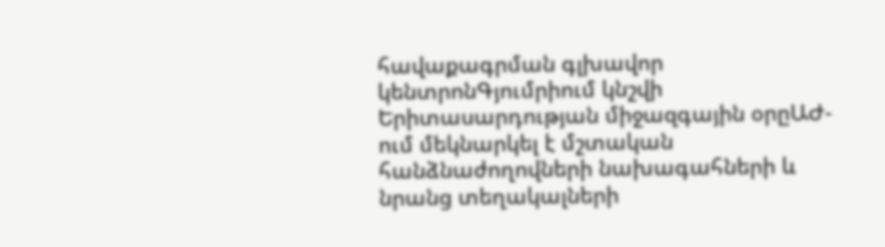հավաքագրման գլխավոր կենտրոնԳյումրիում կնշվի Երիտասարդության միջազգային օրըԱԺ-ում մեկնարկել է մշտական հանձնաժողովների նախագահների և նրանց տեղակալների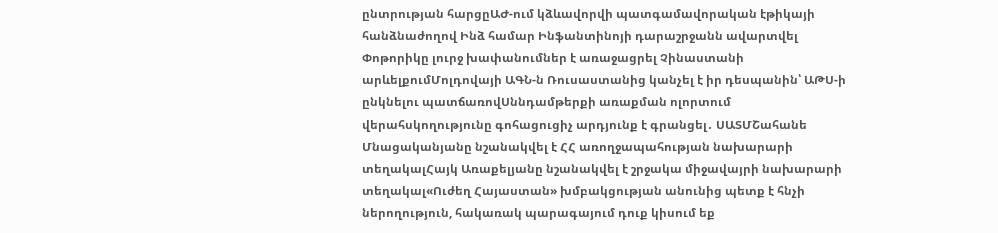ընտրության հարցըԱԺ-ում կձևավորվի պատգամավորական էթիկայի հանձնաժողով Ինձ համար Ինֆանտինոյի դարաշրջանն ավարտվել Փոթորիկը լուրջ խափանումներ է առաջացրել Չինաստանի արևելքումՄոլդովայի ԱԳՆ-ն Ռուսաստանից կանչել է իր դեսպանին՝ ԱԹՍ-ի ընկնելու պատճառովՍննդամթերքի առաքման ոլորտում վերահսկողությունը գոհացուցիչ արդյունք է գրանցել․ ՍԱՏՄՇահանե Մնացականյանը նշանակվել է ՀՀ առողջապահության նախարարի տեղակալՀայկ Առաքելյանը նշանակվել է շրջակա միջավայրի նախարարի տեղակալ«Ուժեղ Հայաստան» խմբակցության անունից պետք է հնչի ներողություն, հակառակ պարագայում դուք կիսում եք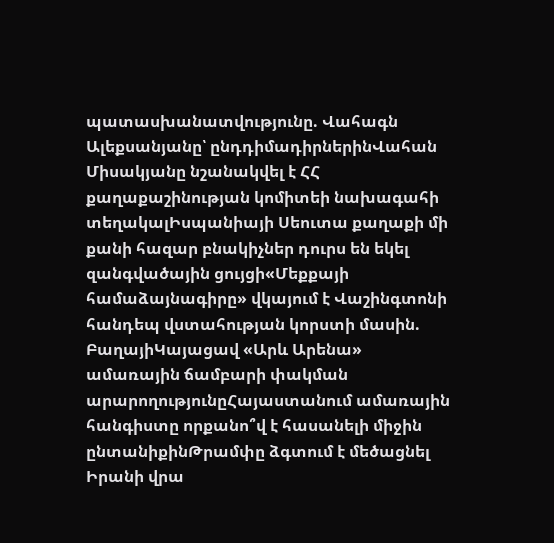պատասխանատվությունը. Վահագն Ալեքսանյանը՝ ընդդիմադիրներինՎահան Միսակյանը նշանակվել է ՀՀ քաղաքաշինության կոմիտեի նախագահի տեղակալԻսպանիայի Սեուտա քաղաքի մի քանի հազար բնակիչներ դուրս են եկել զանգվածային ցույցի«Մեքքայի համաձայնագիրը» վկայում է Վաշինգտոնի հանդեպ վստահության կորստի մասին. ԲաղայիԿայացավ «Արև Արենա» ամառային ճամբարի փակման արարողությունըՀայաստանում ամառային հանգիստը որքանո՞վ է հասանելի միջին ընտանիքինԹրամփը ձգտում է մեծացնել Իրանի վրա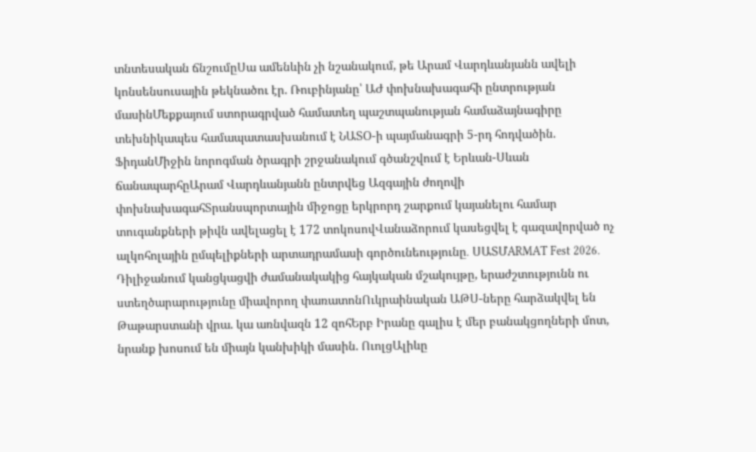տնտեսական ճնշումըՍա ամենևին չի նշանակում, թե Արամ Վարդևանյանն ավելի կոնսենսուսային թեկնածու էր. Ռուբինյանը՝ ԱԺ փոխնախագահի ընտրության մասինՄեքքայում ստորագրված համատեղ պաշտպանության համաձայնագիրը տեխնիկապես համապատասխանում է ՆԱՏՕ-ի պայմանագրի 5-րդ հոդվածին. ՖիդանՄիջին նորոգման ծրագրի շրջանակում գծանշվում է Երևան-Սևան ճանապարհըԱրամ Վարդևանյանն ընտրվեց Ազգային ժողովի փոխնախագահՏրանսպորտային միջոցը երկրորդ շարքում կայանելու համար տուգանքների թիվն ավելացել է 172 տոկոսովՎանաձորում կասեցվել է գազավորված ոչ ալկոհոլային ըմպելիքների արտադրամասի գործունեությունը․ ՍԱՏՄARMAT Fest 2026. Դիլիջանում կանցկացվի ժամանակակից հայկական մշակույթը, երաժշտությունն ու ստեղծարարությունը միավորող փառատոնՈւկրաինական ԱԹՍ-ները հարձակվել են Թաթարստանի վրա. կա առնվազն 12 զոհԵրբ Իրանը գալիս է մեր բանակցողների մոտ, նրանք խոսում են միայն կանխիկի մասին. ՈւոլցԱլիևը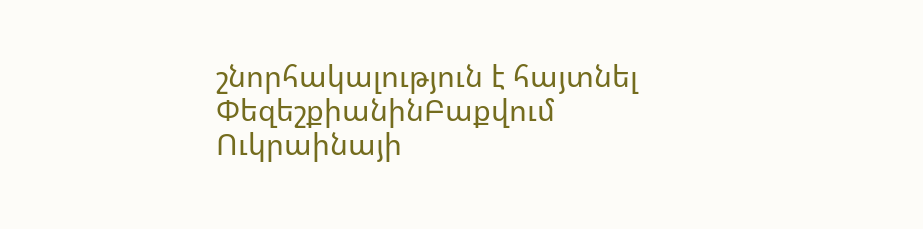շնորհակալություն է հայտնել ՓեզեշքիանինԲաքվում Ուկրաինայի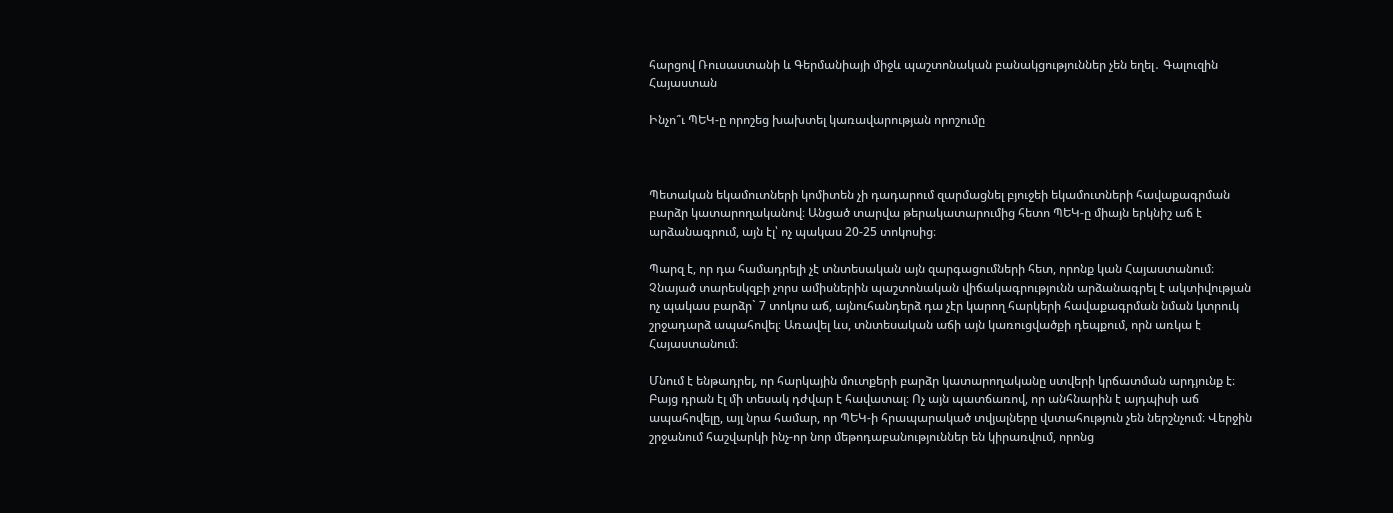հարցով Ռուսաստանի և Գերմանիայի միջև պաշտոնական բանակցություններ չեն եղել․ Գալուզին
Հայաստան

Ինչո՞ւ ՊԵԿ-ը որոշեց խախտել կառավարության որոշումը



Պետական եկամուտների կոմիտեն չի դադարում զարմացնել բյուջեի եկամուտների հավաքագրման բարձր կատարողականով։ Անցած տարվա թերակատարումից հետո ՊԵԿ-ը միայն երկնիշ աճ է արձանագրում, այն էլ՝ ոչ պակաս 20-25 տոկոսից։

Պարզ է, որ դա համադրելի չէ տնտեսական այն զարգացումների հետ, որոնք կան Հայաստանում։ Չնայած տարեսկզբի չորս ամիսներին պաշտոնական վիճակագրությունն արձանագրել է ակտիվության ոչ պակաս բարձր` 7 տոկոս աճ, այնուհանդերձ դա չէր կարող հարկերի հավաքագրման նման կտրուկ շրջադարձ ապահովել։ Առավել ևս, տնտեսական աճի այն կառուցվածքի դեպքում, որն առկա է Հայաստանում։

Մնում է ենթադրել, որ հարկային մուտքերի բարձր կատարողականը ստվերի կրճատման արդյունք է։ Բայց դրան էլ մի տեսակ դժվար է հավատալ։ Ոչ այն պատճառով, որ անհնարին է այդպիսի աճ ապահովելը, այլ նրա համար, որ ՊԵԿ-ի հրապարակած տվյալները վստահություն չեն ներշնչում։ Վերջին շրջանում հաշվարկի ինչ-որ նոր մեթոդաբանություններ են կիրառվում, որոնց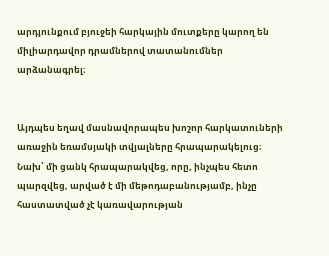արդյունքում բյուջեի հարկային մուտքերը կարող են միլիարդավոր դրամներով տատանումներ արձանագրել։


Այդպես եղավ մասնավորապես խոշոր հարկատուների առաջին եռամսյակի տվյալները հրապարակելուց։ Նախ՝ մի ցանկ հրապարակվեց, որը, ինչպես հետո պարզվեց, արված է մի մեթոդաբանությամբ, ինչը հաստատված չէ կառավարության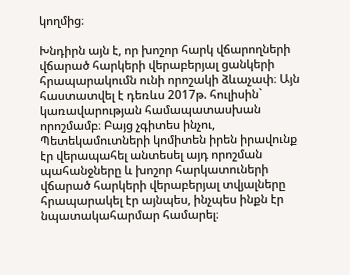կողմից։

Խնդիրն այն է, որ խոշոր հարկ վճարողների վճարած հարկերի վերաբերյալ ցանկերի հրապարակումն ունի որոշակի ձևաչափ։ Այն հաստատվել է դեռևս 2017թ. հուլիսին` կառավարության համապատասխան որոշմամբ։ Բայց չգիտես ինչու, Պետեկամուտների կոմիտեն իրեն իրավունք էր վերապահել անտեսել այդ որոշման պահանջները և խոշոր հարկատուների վճարած հարկերի վերաբերյալ տվյալները հրապարակել էր այնպես, ինչպես ինքն էր նպատակահարմար համարել։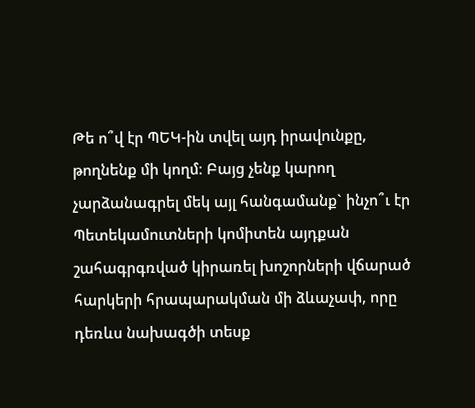Թե ո՞վ էր ՊԵԿ-ին տվել այդ իրավունքը, թողնենք մի կողմ։ Բայց չենք կարող չարձանագրել մեկ այլ հանգամանք` ինչո՞ւ էր Պետեկամուտների կոմիտեն այդքան շահագրգռված կիրառել խոշորների վճարած հարկերի հրապարակման մի ձևաչափ, որը դեռևս նախագծի տեսք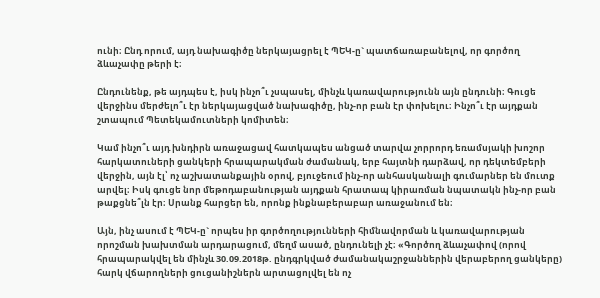ունի։ Ընդ որում, այդ նախագիծը ներկայացրել է ՊԵԿ-ը` պատճառաբանելով, որ գործող ձևաչափը թերի է։

Ընդունենք, թե այդպես է, իսկ ինչո՞ւ չսպասել, մինչև կառավարությունն այն ընդունի։ Գուցե վերջինս մերժելո՞ւ էր ներկայացված նախագիծը, ինչ-որ բան էր փոխելու։ Ինչո՞ւ էր այդքան շտապում Պետեկամուտների կոմիտեն։

Կամ ինչո՞ւ այդ խնդիրն առաջացավ հատկապես անցած տարվա չորրորդ եռամսյակի խոշոր հարկատուների ցանկերի հրապարակման ժամանակ, երբ հայտնի դարձավ, որ դեկտեմբերի վերջին, այն էլ՝ ոչ աշխատանքային օրով, բյուջեում ինչ-որ անհասկանալի գումարներ են մուտք արվել։ Իսկ գուցե նոր մեթոդաբանության այդքան հրատապ կիրառման նպատակն ինչ-որ բան թաքցնե՞լն էր։ Սրանք հարցեր են, որոնք ինքնաբերաբար առաջանում են։

Այն, ինչ ասում է ՊԵԿ-ը` որպես իր գործողությունների հիմնավորման և կառավարության որոշման խախտման արդարացում, մեղմ ասած, ընդունելի չէ։ «Գործող ձևաչափով (որով հրապարակվել են մինչև 30.09.2018թ. ընդգրկված ժամանակաշրջաններին վերաբերող ցանկերը) հարկ վճարողների ցուցանիշներն արտացոլվել են ոչ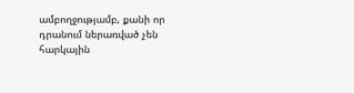ամբողջությամբ, քանի որ դրանում ներառված չեն հարկային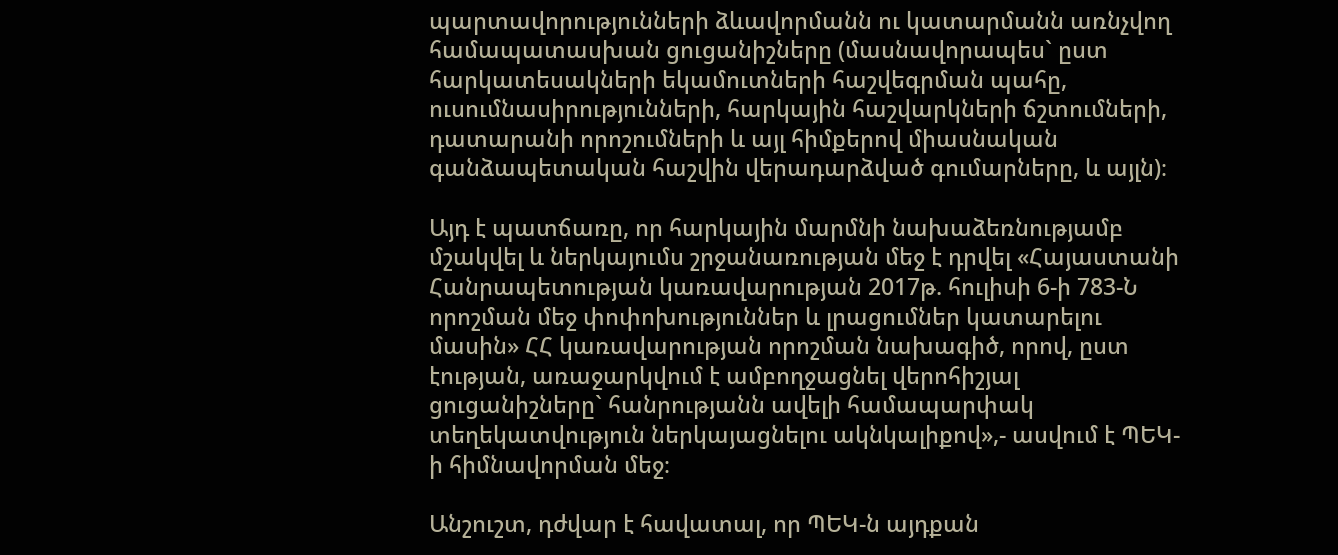պարտավորությունների ձևավորմանն ու կատարմանն առնչվող համապատասխան ցուցանիշները (մասնավորապես` ըստ հարկատեսակների եկամուտների հաշվեգրման պահը, ուսումնասիրությունների, հարկային հաշվարկների ճշտումների, դատարանի որոշումների և այլ հիմքերով միասնական գանձապետական հաշվին վերադարձված գումարները, և այլն)։

Այդ է պատճառը, որ հարկային մարմնի նախաձեռնությամբ մշակվել և ներկայումս շրջանառության մեջ է դրվել «Հայաստանի Հանրապետության կառավարության 2017թ. հուլիսի 6-ի 783-Ն որոշման մեջ փոփոխություններ և լրացումներ կատարելու մասին» ՀՀ կառավարության որոշման նախագիծ, որով, ըստ էության, առաջարկվում է ամբողջացնել վերոհիշյալ ցուցանիշները` հանրությանն ավելի համապարփակ տեղեկատվություն ներկայացնելու ակնկալիքով»,- ասվում է ՊԵԿ-ի հիմնավորման մեջ։

Անշուշտ, դժվար է հավատալ, որ ՊԵԿ-ն այդքան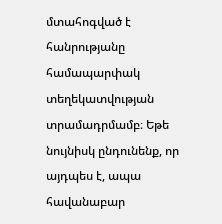մտահոգված է հանրությանը համապարփակ տեղեկատվության տրամադրմամբ։ Եթե նույնիսկ ընդունենք, որ այդպես է, ապա հավանաբար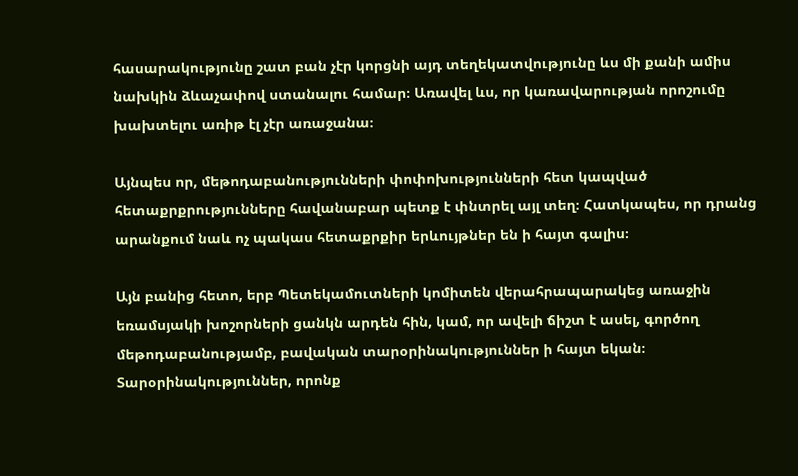հասարակությունը շատ բան չէր կորցնի այդ տեղեկատվությունը ևս մի քանի ամիս նախկին ձևաչափով ստանալու համար։ Առավել ևս, որ կառավարության որոշումը խախտելու առիթ էլ չէր առաջանա։

Այնպես որ, մեթոդաբանությունների փոփոխությունների հետ կապված հետաքրքրությունները հավանաբար պետք է փնտրել այլ տեղ։ Հատկապես, որ դրանց արանքում նաև ոչ պակաս հետաքրքիր երևույթներ են ի հայտ գալիս։

Այն բանից հետո, երբ Պետեկամուտների կոմիտեն վերահրապարակեց առաջին եռամսյակի խոշորների ցանկն արդեն հին, կամ, որ ավելի ճիշտ է ասել, գործող մեթոդաբանությամբ, բավական տարօրինակություններ ի հայտ եկան։ Տարօրինակություններ, որոնք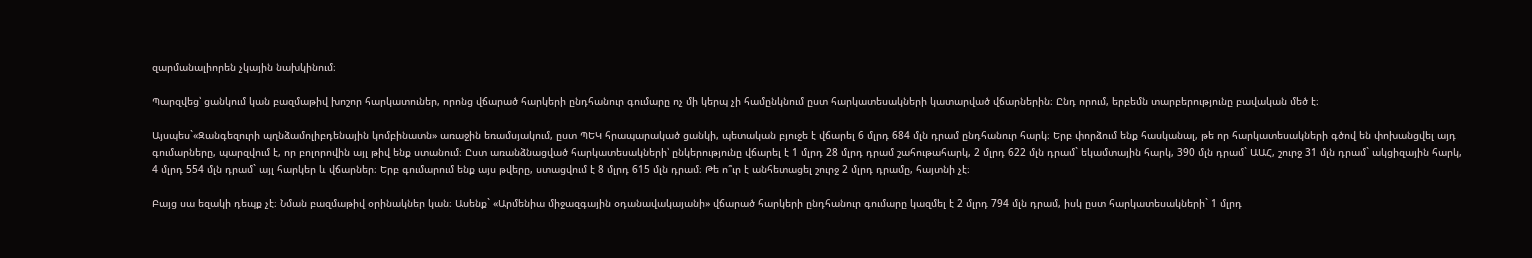զարմանալիորեն չկային նախկինում։

Պարզվեց՝ ցանկում կան բազմաթիվ խոշոր հարկատուներ, որոնց վճարած հարկերի ընդհանուր գումարը ոչ մի կերպ չի համընկնում ըստ հարկատեսակների կատարված վճարներին։ Ընդ որում, երբեմն տարբերությունը բավական մեծ է։

Այսպես`«Զանգեզուրի պղնձամոլիբդենային կոմբինատն» առաջին եռամսյակում, ըստ ՊԵԿ հրապարակած ցանկի, պետական բյուջե է վճարել 6 մլրդ 684 մլն դրամ ընդհանուր հարկ։ Երբ փորձում ենք հասկանալ, թե որ հարկատեսակների գծով են փոխանցվել այդ գումարները, պարզվում է, որ բոլորովին այլ թիվ ենք ստանում։ Ըստ առանձնացված հարկատեսակների՝ ընկերությունը վճարել է 1 մլրդ 28 մլրդ դրամ շահութահարկ, 2 մլրդ 622 մլն դրամ` եկամտային հարկ, 390 մլն դրամ` ԱԱՀ, շուրջ 31 մլն դրամ` ակցիզային հարկ, 4 մլրդ 554 մլն դրամ` այլ հարկեր և վճարներ։ Երբ գումարում ենք այս թվերը, ստացվում է 8 մլրդ 615 մլն դրամ։ Թե ո՞ւր է անհետացել շուրջ 2 մլրդ դրամը, հայտնի չէ։

Բայց սա եզակի դեպք չէ։ Նման բազմաթիվ օրինակներ կան։ Ասենք` «Արմենիա միջազգային օդանավակայանի» վճարած հարկերի ընդհանուր գումարը կազմել է 2 մլրդ 794 մլն դրամ, իսկ ըստ հարկատեսակների` 1 մլրդ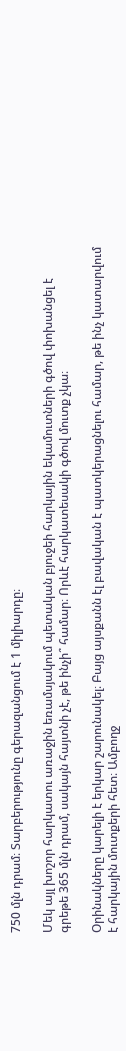750 մլն դրամ։ Տարբերությունը գերազանցում է 1 միլիարդը։

Մեկ այլ խոշոր հարկատու առաջին եռամսյակում պետական բյուջեի հարկային եկամուտների գծով փոխանցել է գրեթե 365 մլն դրամ, սակայն հայտնի չէ, թե ինչի՞ համար։ Որևէ հարկատեսակի գծով մուտք չկա։

Օրինակները կարելի է երկար շարունակել։ Բայց այսքանն էլ բավական է պատկերացնելու համար, թե ինչ կատարվում է հարկային մուտքերի հետ։ Ամբողջ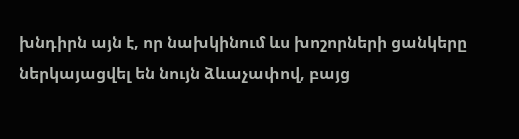խնդիրն այն է, որ նախկինում ևս խոշորների ցանկերը ներկայացվել են նույն ձևաչափով, բայց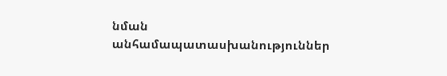նման անհամապատասխանություններ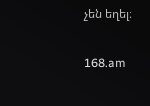չեն եղել։

168.am